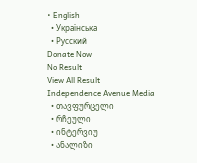• English
  • Українська
  • Русский
Donate Now
No Result
View All Result
Independence Avenue Media
  • თავფურცელი
  • რჩეული
  • ინტერვიუ
  • ანალიზი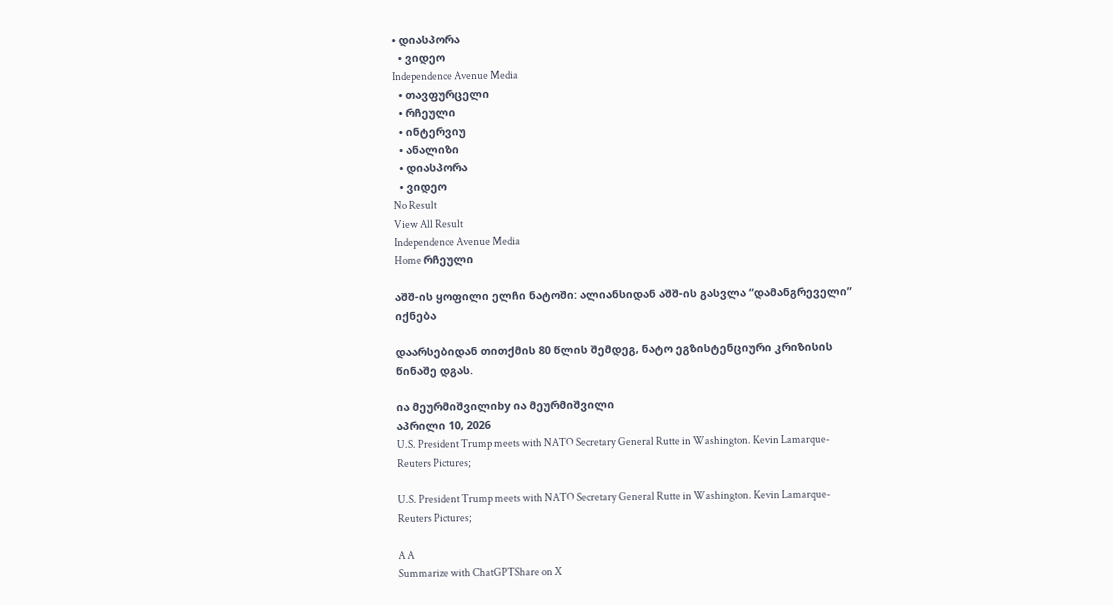• დიასპორა
  • ვიდეო
Independence Avenue Media
  • თავფურცელი
  • რჩეული
  • ინტერვიუ
  • ანალიზი
  • დიასპორა
  • ვიდეო
No Result
View All Result
Independence Avenue Media
Home რჩეული

აშშ-ის ყოფილი ელჩი ნატოში: ალიანსიდან აშშ-ის გასვლა “დამანგრეველი” იქნება

დაარსებიდან თითქმის 80 წლის შემდეგ, ნატო ეგზისტენციური კრიზისის წინაშე დგას.

ია მეურმიშვილიby ია მეურმიშვილი
აპრილი 10, 2026
U.S. President Trump meets with NATO Secretary General Rutte in Washington. Kevin Lamarque- Reuters Pictures;

U.S. President Trump meets with NATO Secretary General Rutte in Washington. Kevin Lamarque- Reuters Pictures;

A A
Summarize with ChatGPTShare on X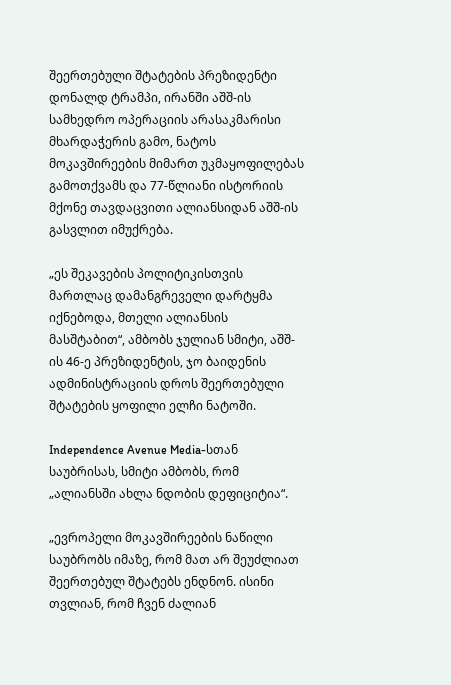შეერთებული შტატების პრეზიდენტი დონალდ ტრამპი, ირანში აშშ-ის სამხედრო ოპერაციის არასაკმარისი მხარდაჭერის გამო, ნატოს მოკავშირეების მიმართ უკმაყოფილებას გამოთქვამს და 77-წლიანი ისტორიის მქონე თავდაცვითი ალიანსიდან აშშ-ის გასვლით იმუქრება.

„ეს შეკავების პოლიტიკისთვის მართლაც დამანგრეველი დარტყმა იქნებოდა, მთელი ალიანსის მასშტაბით“, ამბობს ჯულიან სმიტი, აშშ-ის 46-ე პრეზიდენტის, ჯო ბაიდენის ადმინისტრაციის დროს შეერთებული შტატების ყოფილი ელჩი ნატოში.

Independence Avenue Media-სთან საუბრისას, სმიტი ამბობს, რომ „ალიანსში ახლა ნდობის დეფიციტია“.

„ევროპელი მოკავშირეების ნაწილი საუბრობს იმაზე, რომ მათ არ შეუძლიათ შეერთებულ შტატებს ენდნონ. ისინი თვლიან, რომ ჩვენ ძალიან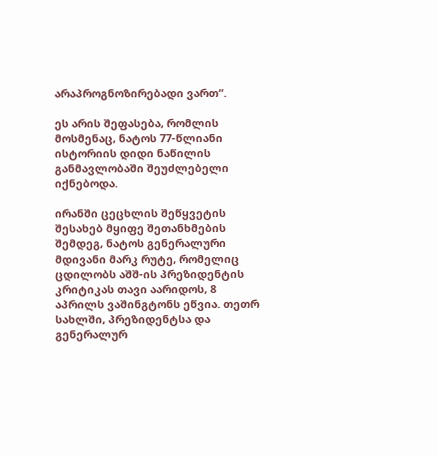არაპროგნოზირებადი ვართ“.

ეს არის შეფასება, რომლის მოსმენაც, ნატოს 77-წლიანი ისტორიის დიდი ნაწილის განმავლობაში შეუძლებელი იქნებოდა.

ირანში ცეცხლის შეწყვეტის შესახებ მყიფე შეთანხმების შემდეგ, ნატოს გენერალური მდივანი მარკ რუტე, რომელიც ცდილობს აშშ-ის პრეზიდენტის კრიტიკას თავი აარიდოს, 8 აპრილს ვაშინგტონს ეწვია. თეთრ სახლში, პრეზიდენტსა და გენერალურ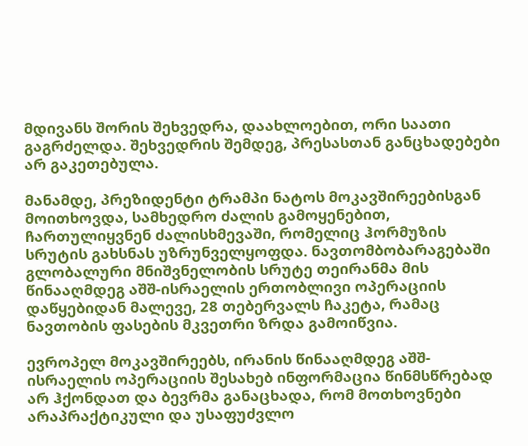მდივანს შორის შეხვედრა, დაახლოებით, ორი საათი გაგრძელდა. შეხვედრის შემდეგ, პრესასთან განცხადებები არ გაკეთებულა.

მანამდე, პრეზიდენტი ტრამპი ნატოს მოკავშირეებისგან მოითხოვდა, სამხედრო ძალის გამოყენებით, ჩართულიყვნენ ძალისხმევაში, რომელიც ჰორმუზის სრუტის გახსნას უზრუნველყოფდა. ნავთომბობარაგებაში გლობალური მნიშვნელობის სრუტე თეირანმა მის წინააღმდეგ აშშ-ისრაელის ერთობლივი ოპერაციის დაწყებიდან მალევე, 28 თებერვალს ჩაკეტა, რამაც ნავთობის ფასების მკვეთრი ზრდა გამოიწვია.

ევროპელ მოკავშირეებს, ირანის წინააღმდეგ აშშ-ისრაელის ოპერაციის შესახებ ინფორმაცია წინმსწრებად არ ჰქონდათ და ბევრმა განაცხადა, რომ მოთხოვნები არაპრაქტიკული და უსაფუძვლო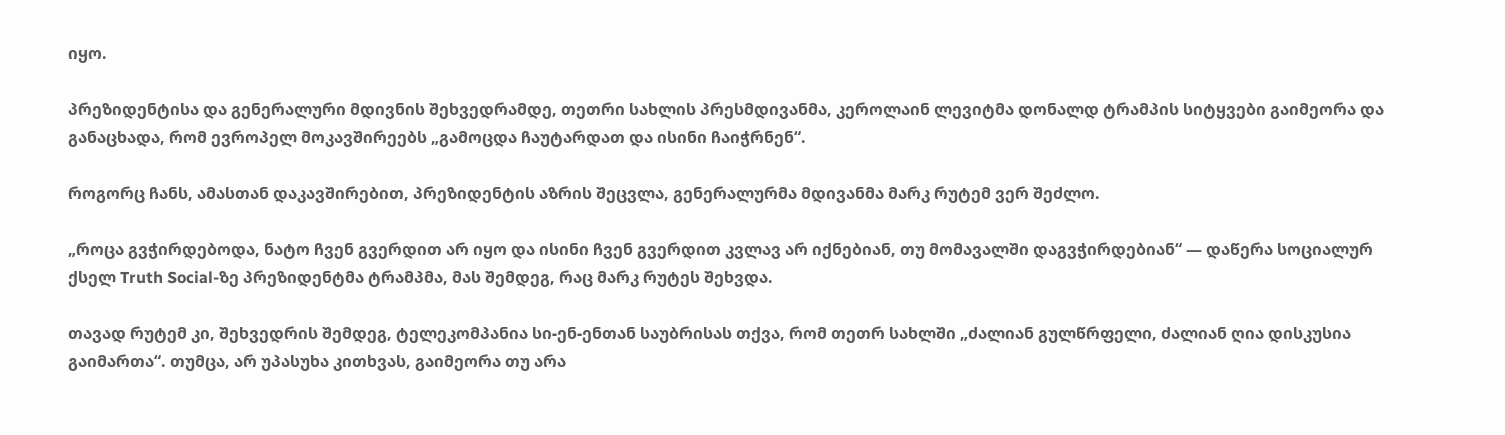იყო.

პრეზიდენტისა და გენერალური მდივნის შეხვედრამდე, თეთრი სახლის პრესმდივანმა, კეროლაინ ლევიტმა დონალდ ტრამპის სიტყვები გაიმეორა და განაცხადა, რომ ევროპელ მოკავშირეებს „გამოცდა ჩაუტარდათ და ისინი ჩაიჭრნენ“.

როგორც ჩანს, ამასთან დაკავშირებით, პრეზიდენტის აზრის შეცვლა, გენერალურმა მდივანმა მარკ რუტემ ვერ შეძლო.

„როცა გვჭირდებოდა, ნატო ჩვენ გვერდით არ იყო და ისინი ჩვენ გვერდით კვლავ არ იქნებიან, თუ მომავალში დაგვჭირდებიან“ — დაწერა სოციალურ ქსელ Truth Social-ზე პრეზიდენტმა ტრამპმა, მას შემდეგ, რაც მარკ რუტეს შეხვდა.

თავად რუტემ კი, შეხვედრის შემდეგ, ტელეკომპანია სი-ენ-ენთან საუბრისას თქვა, რომ თეთრ სახლში „ძალიან გულწრფელი, ძალიან ღია დისკუსია გაიმართა“. თუმცა, არ უპასუხა კითხვას, გაიმეორა თუ არა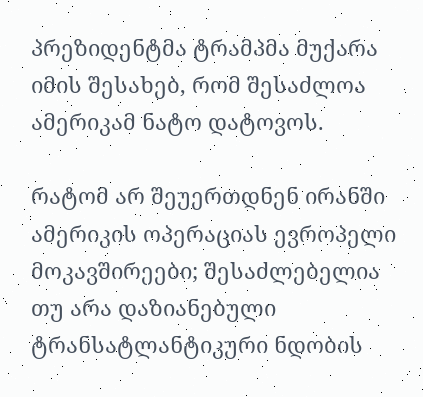პრეზიდენტმა ტრამპმა მუქარა იმის შესახებ, რომ შესაძლოა ამერიკამ ნატო დატოვოს.

რატომ არ შეუერთდნენ ირანში ამერიკის ოპერაციას ევროპელი მოკავშირეები; შესაძლებელია თუ არა დაზიანებული ტრანსატლანტიკური ნდობის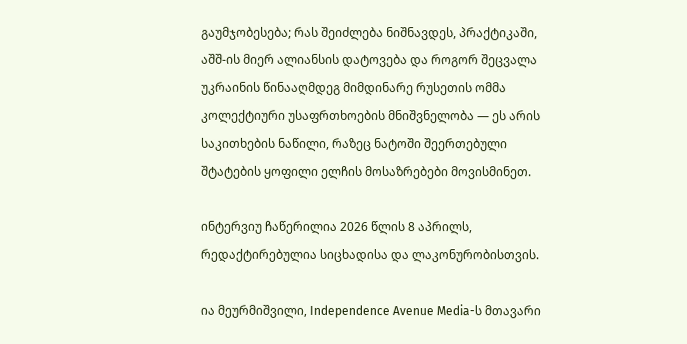გაუმჯობესება; რას შეიძლება ნიშნავდეს, პრაქტიკაში, აშშ-ის მიერ ალიანსის დატოვება და როგორ შეცვალა უკრაინის წინააღმდეგ მიმდინარე რუსეთის ომმა კოლექტიური უსაფრთხოების მნიშვნელობა — ეს არის საკითხების ნაწილი, რაზეც ნატოში შეერთებული შტატების ყოფილი ელჩის მოსაზრებები მოვისმინეთ.

ინტერვიუ ჩაწერილია 2026 წლის 8 აპრილს, რედაქტირებულია სიცხადისა და ლაკონურობისთვის.

ია მეურმიშვილი, Independence Avenue Media-ს მთავარი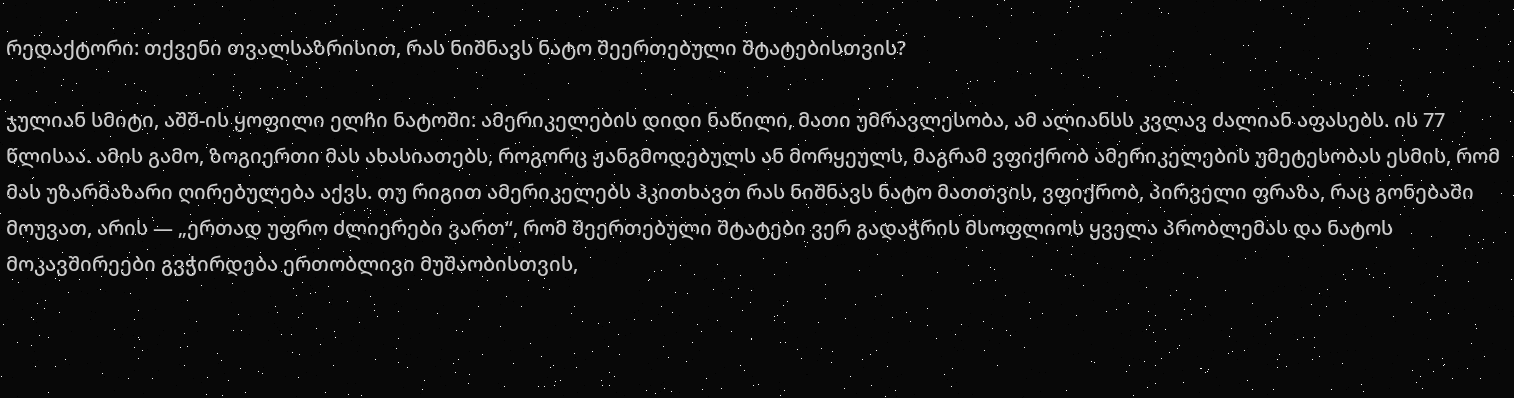რედაქტორი: თქვენი თვალსაზრისით, რას ნიშნავს ნატო შეერთებული შტატებისთვის?

ჯულიან სმიტი, აშშ-ის ყოფილი ელჩი ნატოში: ამერიკელების დიდი ნაწილი, მათი უმრავლესობა, ამ ალიანსს კვლავ ძალიან აფასებს. ის 77 წლისაა. ამის გამო, ზოგიერთი მას ახასიათებს, როგორც ჟანგმოდებულს ან მორყეულს, მაგრამ ვფიქრობ ამერიკელების უმეტესობას ესმის, რომ მას უზარმაზარი ღირებულება აქვს. თუ რიგით ამერიკელებს ჰკითხავთ რას ნიშნავს ნატო მათთვის, ვფიქრობ, პირველი ფრაზა, რაც გონებაში მოუვათ, არის — „ერთად უფრო ძლიერები ვართ“, რომ შეერთებული შტატები ვერ გადაჭრის მსოფლიოს ყველა პრობლემას და ნატოს მოკავშირეები გვჭირდება ერთობლივი მუშაობისთვის,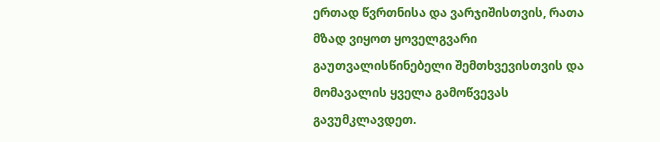ერთად წვრთნისა და ვარჯიშისთვის, რათა მზად ვიყოთ ყოველგვარი გაუთვალისწინებელი შემთხვევისთვის და მომავალის ყველა გამოწვევას გავუმკლავდეთ.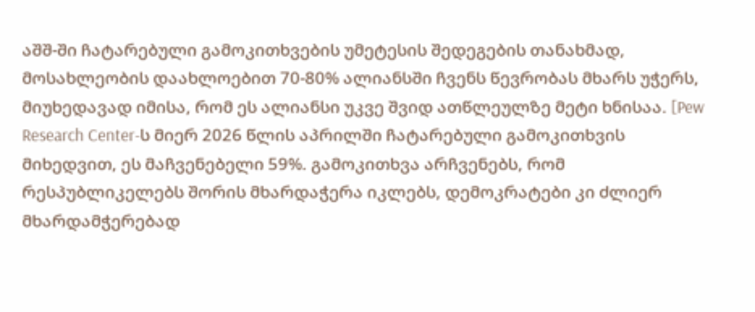აშშ-ში ჩატარებული გამოკითხვების უმეტესის შედეგების თანახმად, მოსახლეობის დაახლოებით 70-80% ალიანსში ჩვენს წევრობას მხარს უჭერს, მიუხედავად იმისა, რომ ეს ალიანსი უკვე შვიდ ათწლეულზე მეტი ხნისაა. [Pew Research Center-ს მიერ 2026 წლის აპრილში ჩატარებული გამოკითხვის მიხედვით, ეს მაჩვენებელი 59%. გამოკითხვა არჩვენებს, რომ რესპუბლიკელებს შორის მხარდაჭერა იკლებს, დემოკრატები კი ძლიერ მხარდამჭერებად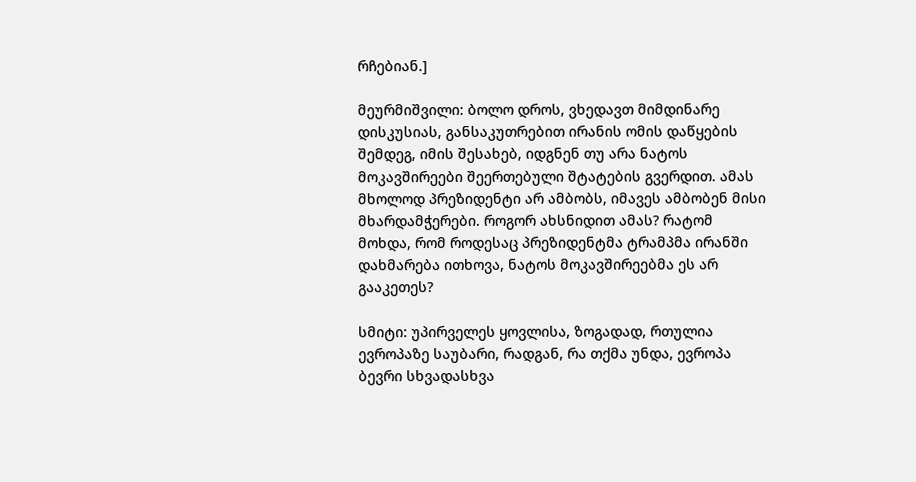რჩებიან.]

მეურმიშვილი: ბოლო დროს, ვხედავთ მიმდინარე დისკუსიას, განსაკუთრებით ირანის ომის დაწყების შემდეგ, იმის შესახებ, იდგნენ თუ არა ნატოს მოკავშირეები შეერთებული შტატების გვერდით. ამას მხოლოდ პრეზიდენტი არ ამბობს, იმავეს ამბობენ მისი მხარდამჭერები. როგორ ახსნიდით ამას? რატომ მოხდა, რომ როდესაც პრეზიდენტმა ტრამპმა ირანში დახმარება ითხოვა, ნატოს მოკავშირეებმა ეს არ გააკეთეს?

სმიტი: უპირველეს ყოვლისა, ზოგადად, რთულია ევროპაზე საუბარი, რადგან, რა თქმა უნდა, ევროპა ბევრი სხვადასხვა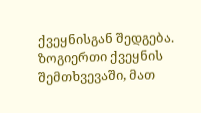ქვეყნისგან შედგება. ზოგიერთი ქვეყნის შემთხვევაში, მათ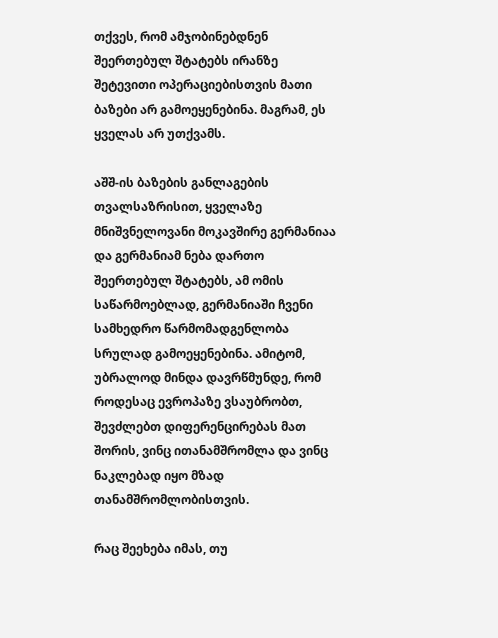თქვეს, რომ ამჯობინებდნენ შეერთებულ შტატებს ირანზე შეტევითი ოპერაციებისთვის მათი ბაზები არ გამოეყენებინა. მაგრამ, ეს ყველას არ უთქვამს.

აშშ-ის ბაზების განლაგების თვალსაზრისით, ყველაზე მნიშვნელოვანი მოკავშირე გერმანიაა და გერმანიამ ნება დართო შეერთებულ შტატებს, ამ ომის საწარმოებლად, გერმანიაში ჩვენი სამხედრო წარმომადგენლობა სრულად გამოეყენებინა. ამიტომ, უბრალოდ მინდა დავრწმუნდე, რომ როდესაც ევროპაზე ვსაუბრობთ, შევძლებთ დიფერენცირებას მათ შორის, ვინც ითანამშრომლა და ვინც ნაკლებად იყო მზად თანამშრომლობისთვის.

რაც შეეხება იმას, თუ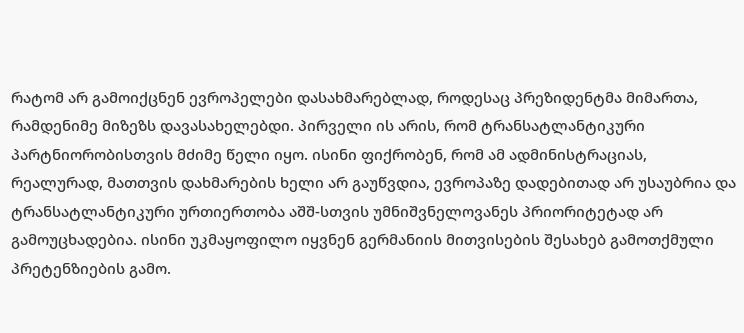რატომ არ გამოიქცნენ ევროპელები დასახმარებლად, როდესაც პრეზიდენტმა მიმართა, რამდენიმე მიზეზს დავასახელებდი. პირველი ის არის, რომ ტრანსატლანტიკური პარტნიორობისთვის მძიმე წელი იყო. ისინი ფიქრობენ, რომ ამ ადმინისტრაციას, რეალურად, მათთვის დახმარების ხელი არ გაუწვდია, ევროპაზე დადებითად არ უსაუბრია და ტრანსატლანტიკური ურთიერთობა აშშ-სთვის უმნიშვნელოვანეს პრიორიტეტად არ გამოუცხადებია. ისინი უკმაყოფილო იყვნენ გერმანიის მითვისების შესახებ გამოთქმული პრეტენზიების გამო.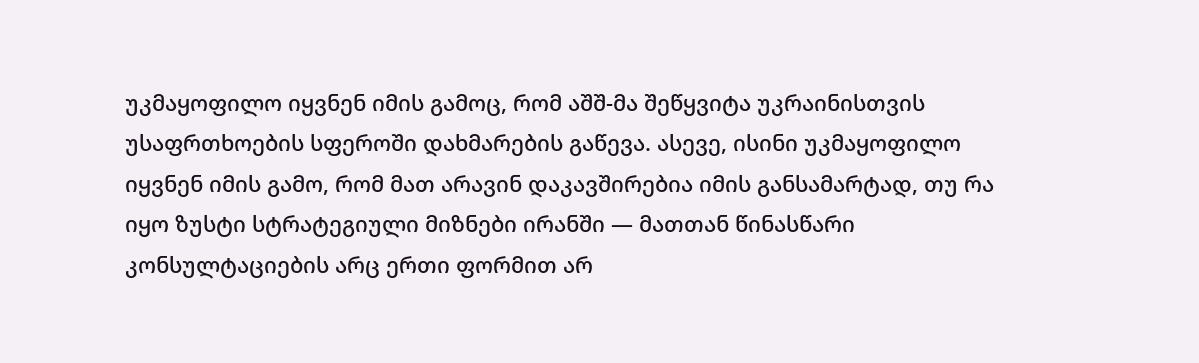უკმაყოფილო იყვნენ იმის გამოც, რომ აშშ-მა შეწყვიტა უკრაინისთვის უსაფრთხოების სფეროში დახმარების გაწევა. ასევე, ისინი უკმაყოფილო იყვნენ იმის გამო, რომ მათ არავინ დაკავშირებია იმის განსამარტად, თუ რა იყო ზუსტი სტრატეგიული მიზნები ირანში — მათთან წინასწარი კონსულტაციების არც ერთი ფორმით არ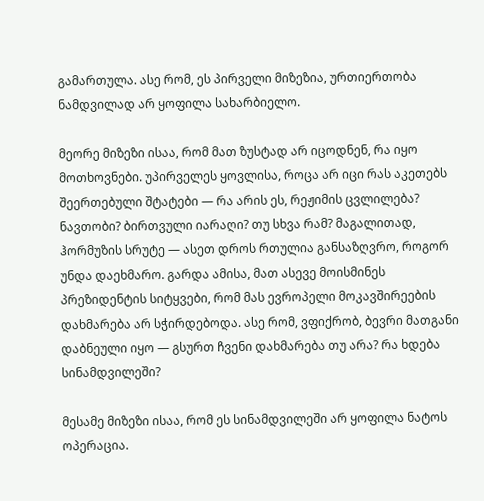გამართულა. ასე რომ, ეს პირველი მიზეზია, ურთიერთობა ნამდვილად არ ყოფილა სახარბიელო.

მეორე მიზეზი ისაა, რომ მათ ზუსტად არ იცოდნენ, რა იყო მოთხოვნები. უპირველეს ყოვლისა, როცა არ იცი რას აკეთებს შეერთებული შტატები — რა არის ეს, რეჟიმის ცვლილება? ნავთობი? ბირთვული იარაღი? თუ სხვა რამ? მაგალითად, ჰორმუზის სრუტე — ასეთ დროს რთულია განსაზღვრო, როგორ უნდა დაეხმარო. გარდა ამისა, მათ ასევე მოისმინეს პრეზიდენტის სიტყვები, რომ მას ევროპელი მოკავშირეების დახმარება არ სჭირდებოდა. ასე რომ, ვფიქრობ, ბევრი მათგანი დაბნეული იყო — გსურთ ჩვენი დახმარება თუ არა? რა ხდება სინამდვილეში?

მესამე მიზეზი ისაა, რომ ეს სინამდვილეში არ ყოფილა ნატოს ოპერაცია.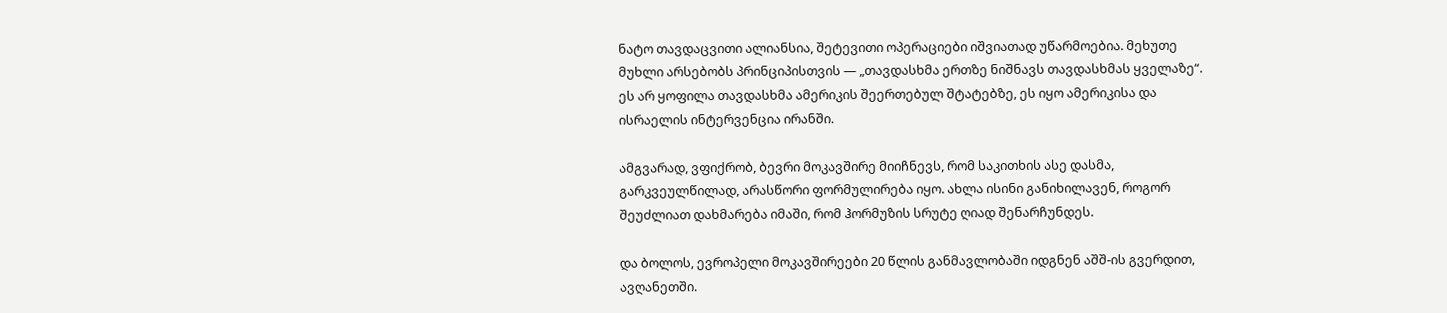ნატო თავდაცვითი ალიანსია, შეტევითი ოპერაციები იშვიათად უწარმოებია. მეხუთე მუხლი არსებობს პრინციპისთვის — „თავდასხმა ერთზე ნიშნავს თავდასხმას ყველაზე“. ეს არ ყოფილა თავდასხმა ამერიკის შეერთებულ შტატებზე, ეს იყო ამერიკისა და ისრაელის ინტერვენცია ირანში.

ამგვარად, ვფიქრობ, ბევრი მოკავშირე მიიჩნევს, რომ საკითხის ასე დასმა, გარკვეულწილად, არასწორი ფორმულირება იყო. ახლა ისინი განიხილავენ, როგორ შეუძლიათ დახმარება იმაში, რომ ჰორმუზის სრუტე ღიად შენარჩუნდეს.

და ბოლოს, ევროპელი მოკავშირეები 20 წლის განმავლობაში იდგნენ აშშ-ის გვერდით, ავღანეთში.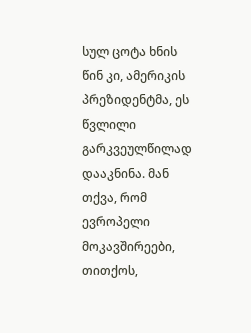სულ ცოტა ხნის წინ კი, ამერიკის პრეზიდენტმა, ეს წვლილი გარკვეულწილად დააკნინა. მან თქვა, რომ ევროპელი მოკავშირეები, თითქოს,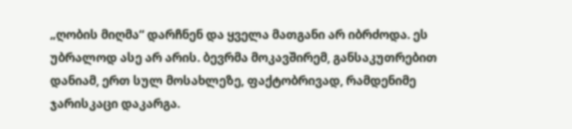„ღობის მიღმა“ დარჩნენ და ყველა მათგანი არ იბრძოდა. ეს უბრალოდ ასე არ არის. ბევრმა მოკავშირემ, განსაკუთრებით დანიამ, ერთ სულ მოსახლეზე, ფაქტობრივად, რამდენიმე ჯარისკაცი დაკარგა.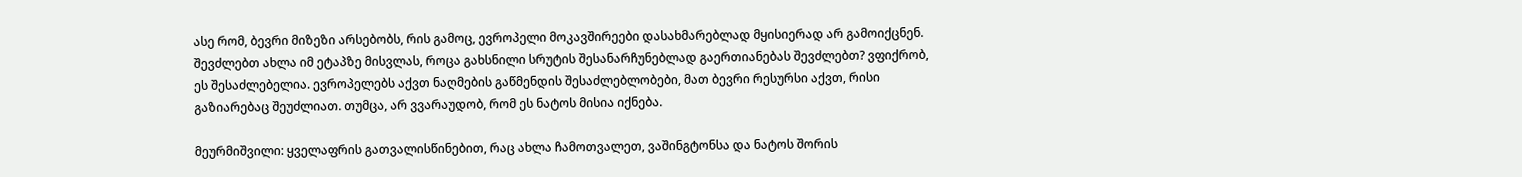ასე რომ, ბევრი მიზეზი არსებობს, რის გამოც, ევროპელი მოკავშირეები დასახმარებლად მყისიერად არ გამოიქცნენ. შევძლებთ ახლა იმ ეტაპზე მისვლას, როცა გახსნილი სრუტის შესანარჩუნებლად გაერთიანებას შევძლებთ? ვფიქრობ, ეს შესაძლებელია. ევროპელებს აქვთ ნაღმების გაწმენდის შესაძლებლობები, მათ ბევრი რესურსი აქვთ, რისი გაზიარებაც შეუძლიათ. თუმცა, არ ვვარაუდობ, რომ ეს ნატოს მისია იქნება.

მეურმიშვილი: ყველაფრის გათვალისწინებით, რაც ახლა ჩამოთვალეთ, ვაშინგტონსა და ნატოს შორის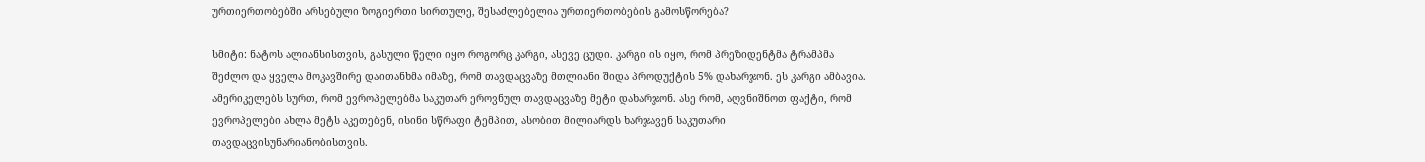ურთიერთობებში არსებული ზოგიერთი სირთულე, შესაძლებელია ურთიერთობების გამოსწორება?

სმიტი: ნატოს ალიანსისთვის, გასული წელი იყო როგორც კარგი, ასევე ცუდი. კარგი ის იყო, რომ პრეზიდენტმა ტრამპმა შეძლო და ყველა მოკავშირე დაითანხმა იმაზე, რომ თავდაცვაზე მთლიანი შიდა პროდუქტის 5% დახარჯონ. ეს კარგი ამბავია. ამერიკელებს სურთ, რომ ევროპელებმა საკუთარ ეროვნულ თავდაცვაზე მეტი დახარჯონ. ასე რომ, აღვნიშნოთ ფაქტი, რომ ევროპელები ახლა მეტს აკეთებენ, ისინი სწრაფი ტემპით, ასობით მილიარდს ხარჯავენ საკუთარი თავდაცვისუნარიანობისთვის.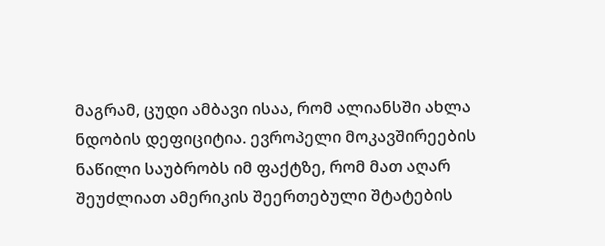მაგრამ, ცუდი ამბავი ისაა, რომ ალიანსში ახლა ნდობის დეფიციტია. ევროპელი მოკავშირეების ნაწილი საუბრობს იმ ფაქტზე, რომ მათ აღარ შეუძლიათ ამერიკის შეერთებული შტატების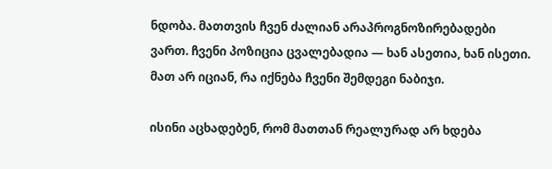ნდობა. მათთვის ჩვენ ძალიან არაპროგნოზირებადები ვართ. ჩვენი პოზიცია ცვალებადია — ხან ასეთია, ხან ისეთი. მათ არ იციან, რა იქნება ჩვენი შემდეგი ნაბიჯი.

ისინი აცხადებენ, რომ მათთან რეალურად არ ხდება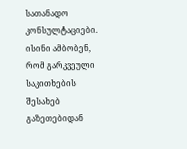სათანადო კონსულტაციები. ისინი ამბობენ, რომ გარკვეული საკითხების შესახებ გაზეთებიდან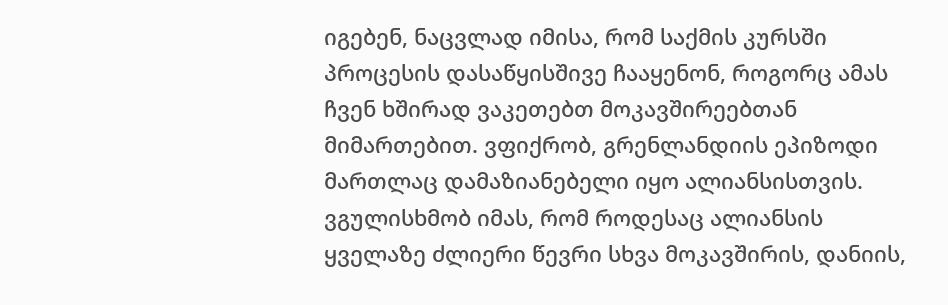იგებენ, ნაცვლად იმისა, რომ საქმის კურსში პროცესის დასაწყისშივე ჩააყენონ, როგორც ამას ჩვენ ხშირად ვაკეთებთ მოკავშირეებთან მიმართებით. ვფიქრობ, გრენლანდიის ეპიზოდი მართლაც დამაზიანებელი იყო ალიანსისთვის. ვგულისხმობ იმას, რომ როდესაც ალიანსის ყველაზე ძლიერი წევრი სხვა მოკავშირის, დანიის,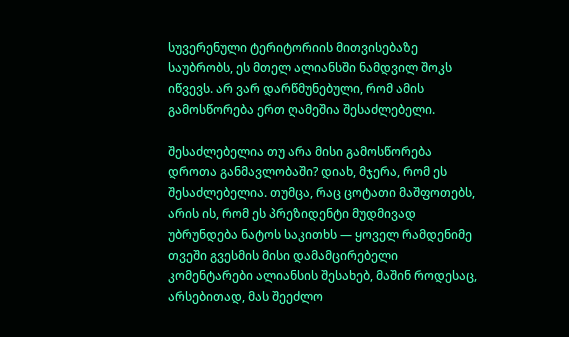სუვერენული ტერიტორიის მითვისებაზე საუბრობს, ეს მთელ ალიანსში ნამდვილ შოკს იწვევს. არ ვარ დარწმუნებული, რომ ამის გამოსწორება ერთ ღამეშია შესაძლებელი.

შესაძლებელია თუ არა მისი გამოსწორება დროთა განმავლობაში? დიახ, მჯერა, რომ ეს შესაძლებელია. თუმცა, რაც ცოტათი მაშფოთებს, არის ის, რომ ეს პრეზიდენტი მუდმივად უბრუნდება ნატოს საკითხს — ყოველ რამდენიმე თვეში გვესმის მისი დამამცირებელი კომენტარები ალიანსის შესახებ, მაშინ როდესაც, არსებითად, მას შეეძლო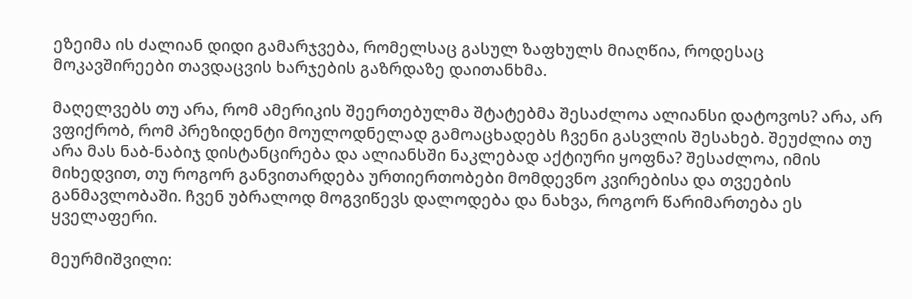ეზეიმა ის ძალიან დიდი გამარჯვება, რომელსაც გასულ ზაფხულს მიაღწია, როდესაც მოკავშირეები თავდაცვის ხარჯების გაზრდაზე დაითანხმა.

მაღელვებს თუ არა, რომ ამერიკის შეერთებულმა შტატებმა შესაძლოა ალიანსი დატოვოს? არა, არ ვფიქრობ, რომ პრეზიდენტი მოულოდნელად გამოაცხადებს ჩვენი გასვლის შესახებ. შეუძლია თუ არა მას ნაბ-ნაბიჯ დისტანცირება და ალიანსში ნაკლებად აქტიური ყოფნა? შესაძლოა, იმის მიხედვით, თუ როგორ განვითარდება ურთიერთობები მომდევნო კვირებისა და თვეების განმავლობაში. ჩვენ უბრალოდ მოგვიწევს დალოდება და ნახვა, როგორ წარიმართება ეს ყველაფერი.

მეურმიშვილი: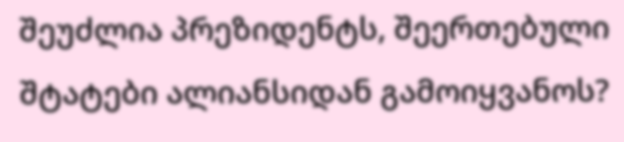შეუძლია პრეზიდენტს, შეერთებული შტატები ალიანსიდან გამოიყვანოს?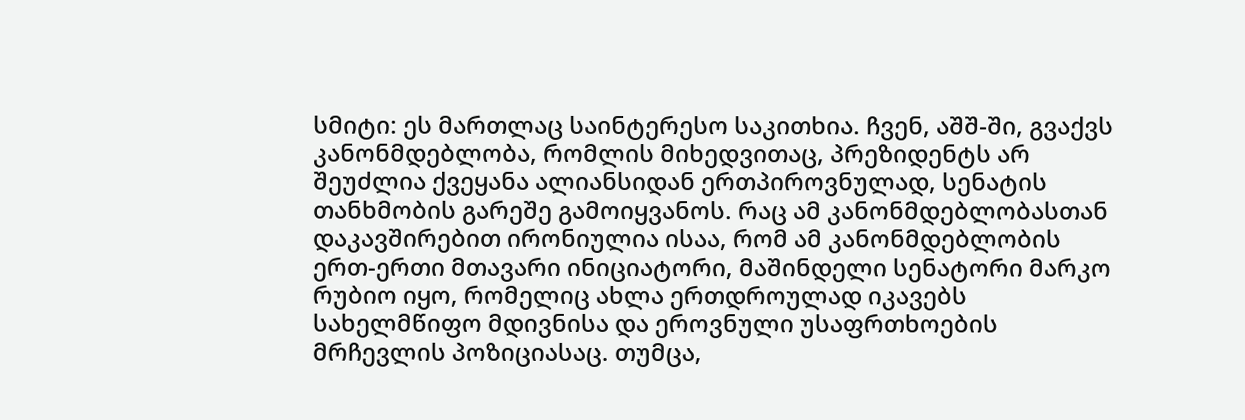სმიტი: ეს მართლაც საინტერესო საკითხია. ჩვენ, აშშ-ში, გვაქვს კანონმდებლობა, რომლის მიხედვითაც, პრეზიდენტს არ შეუძლია ქვეყანა ალიანსიდან ერთპიროვნულად, სენატის თანხმობის გარეშე გამოიყვანოს. რაც ამ კანონმდებლობასთან დაკავშირებით ირონიულია ისაა, რომ ამ კანონმდებლობის ერთ-ერთი მთავარი ინიციატორი, მაშინდელი სენატორი მარკო რუბიო იყო, რომელიც ახლა ერთდროულად იკავებს სახელმწიფო მდივნისა და ეროვნული უსაფრთხოების მრჩევლის პოზიციასაც. თუმცა,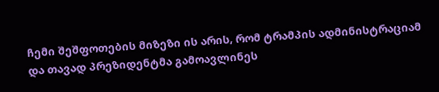ჩემი შეშფოთების მიზეზი ის არის, რომ ტრამპის ადმინისტრაციამ და თავად პრეზიდენტმა გამოავლინეს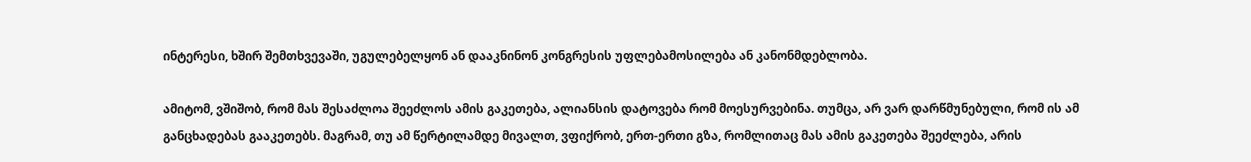ინტერესი, ხშირ შემთხვევაში, უგულებელყონ ან დააკნინონ კონგრესის უფლებამოსილება ან კანონმდებლობა.

ამიტომ, ვშიშობ, რომ მას შესაძლოა შეეძლოს ამის გაკეთება, ალიანსის დატოვება რომ მოესურვებინა. თუმცა, არ ვარ დარწმუნებული, რომ ის ამ განცხადებას გააკეთებს. მაგრამ, თუ ამ წერტილამდე მივალთ, ვფიქრობ, ერთ-ერთი გზა, რომლითაც მას ამის გაკეთება შეეძლება, არის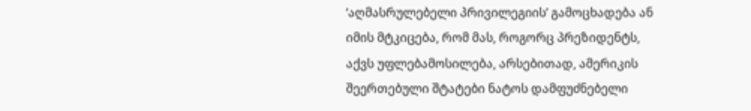‘აღმასრულებელი პრივილეგიის’ გამოცხადება ან იმის მტკიცება, რომ მას, როგორც პრეზიდენტს, აქვს უფლებამოსილება, არსებითად, ამერიკის შეერთებული შტატები ნატოს დამფუძნებელი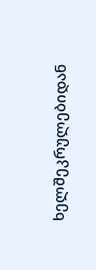ხელშეკრულებიდან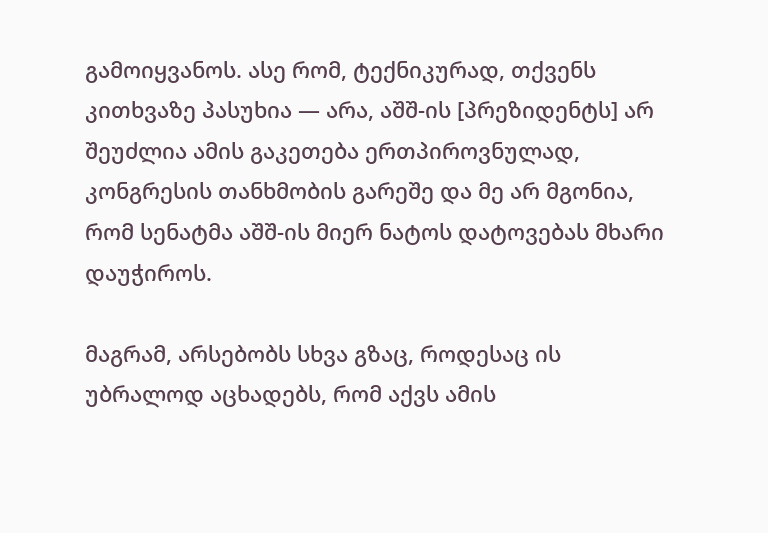გამოიყვანოს. ასე რომ, ტექნიკურად, თქვენს კითხვაზე პასუხია — არა, აშშ-ის [პრეზიდენტს] არ შეუძლია ამის გაკეთება ერთპიროვნულად, კონგრესის თანხმობის გარეშე და მე არ მგონია, რომ სენატმა აშშ-ის მიერ ნატოს დატოვებას მხარი დაუჭიროს.

მაგრამ, არსებობს სხვა გზაც, როდესაც ის უბრალოდ აცხადებს, რომ აქვს ამის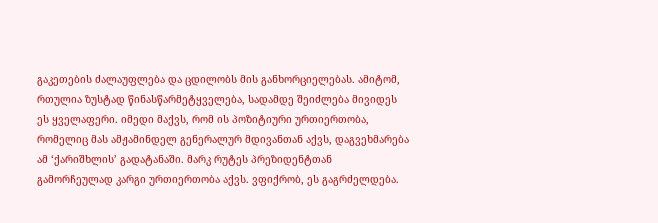გაკეთების ძალაუფლება და ცდილობს მის განხორციელებას. ამიტომ, რთულია ზუსტად წინასწარმეტყველება, სადამდე შეიძლება მივიდეს ეს ყველაფერი. იმედი მაქვს, რომ ის პოზიტიური ურთიერთობა, რომელიც მას ამჟამინდელ გენერალურ მდივანთან აქვს, დაგვეხმარება ამ ‘ქარიშხლის’ გადატანაში. მარკ რუტეს პრეზიდენტთან გამორჩეულად კარგი ურთიერთობა აქვს. ვფიქრობ, ეს გაგრძელდება.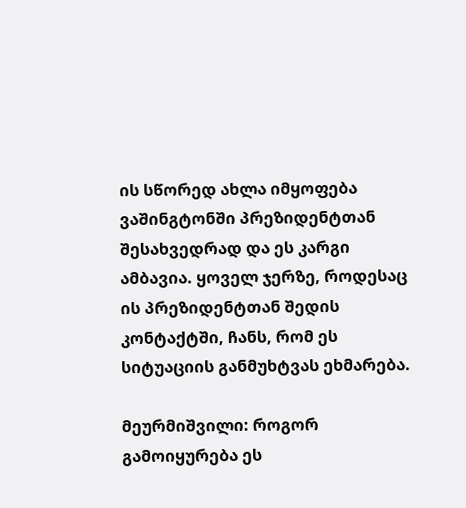ის სწორედ ახლა იმყოფება ვაშინგტონში პრეზიდენტთან შესახვედრად და ეს კარგი ამბავია. ყოველ ჯერზე, როდესაც ის პრეზიდენტთან შედის კონტაქტში, ჩანს, რომ ეს სიტუაციის განმუხტვას ეხმარება.

მეურმიშვილი: როგორ გამოიყურება ეს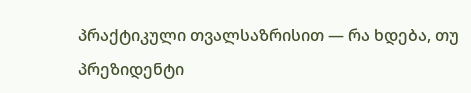პრაქტიკული თვალსაზრისით — რა ხდება, თუ პრეზიდენტი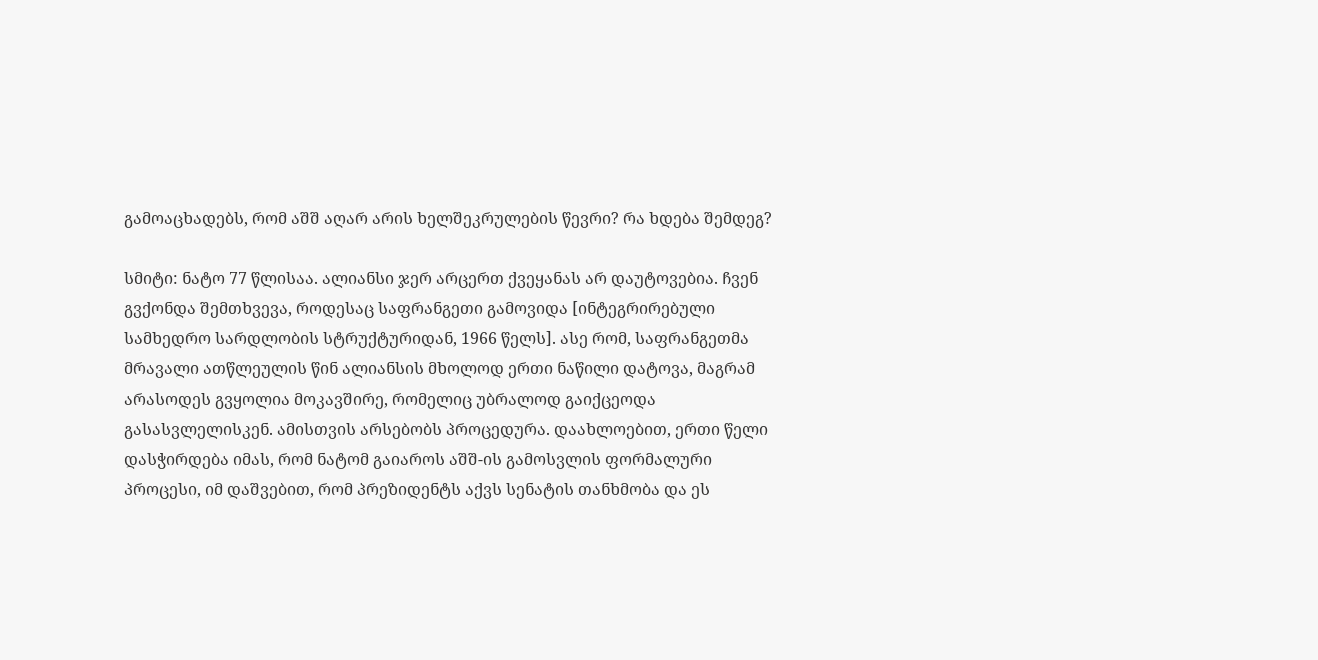გამოაცხადებს, რომ აშშ აღარ არის ხელშეკრულების წევრი? რა ხდება შემდეგ?

სმიტი: ნატო 77 წლისაა. ალიანსი ჯერ არცერთ ქვეყანას არ დაუტოვებია. ჩვენ გვქონდა შემთხვევა, როდესაც საფრანგეთი გამოვიდა [ინტეგრირებული სამხედრო სარდლობის სტრუქტურიდან, 1966 წელს]. ასე რომ, საფრანგეთმა მრავალი ათწლეულის წინ ალიანსის მხოლოდ ერთი ნაწილი დატოვა, მაგრამ არასოდეს გვყოლია მოკავშირე, რომელიც უბრალოდ გაიქცეოდა გასასვლელისკენ. ამისთვის არსებობს პროცედურა. დაახლოებით, ერთი წელი დასჭირდება იმას, რომ ნატომ გაიაროს აშშ-ის გამოსვლის ფორმალური პროცესი, იმ დაშვებით, რომ პრეზიდენტს აქვს სენატის თანხმობა და ეს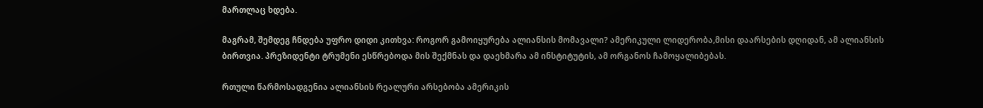მართლაც ხდება.

მაგრამ, შემდეგ ჩნდება უფრო დიდი კითხვა: როგორ გამოიყურება ალიანსის მომავალი? ამერიკული ლიდერობა,მისი დაარსების დღიდან, ამ ალიანსის ბირთვია. პრეზიდენტი ტრუმენი ესწრებოდა მის შექმნას და დაეხმარა ამ ინსტიტუტის, ამ ორგანოს ჩამოყალიბებას.

რთული წარმოსადგენია ალიანსის რეალური არსებობა ამერიკის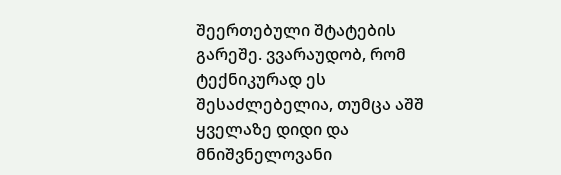შეერთებული შტატების გარეშე. ვვარაუდობ, რომ ტექნიკურად ეს შესაძლებელია, თუმცა აშშ ყველაზე დიდი და მნიშვნელოვანი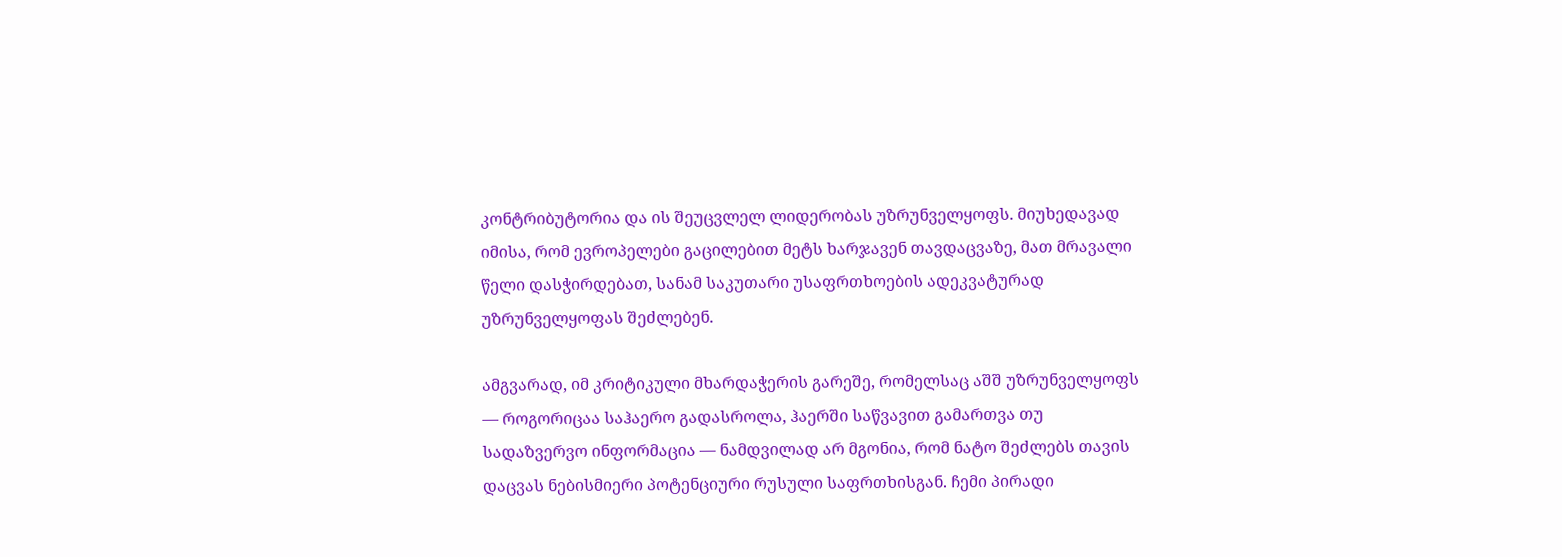კონტრიბუტორია და ის შეუცვლელ ლიდერობას უზრუნველყოფს. მიუხედავად იმისა, რომ ევროპელები გაცილებით მეტს ხარჯავენ თავდაცვაზე, მათ მრავალი წელი დასჭირდებათ, სანამ საკუთარი უსაფრთხოების ადეკვატურად უზრუნველყოფას შეძლებენ.

ამგვარად, იმ კრიტიკული მხარდაჭერის გარეშე, რომელსაც აშშ უზრუნველყოფს — როგორიცაა საჰაერო გადასროლა, ჰაერში საწვავით გამართვა თუ სადაზვერვო ინფორმაცია — ნამდვილად არ მგონია, რომ ნატო შეძლებს თავის დაცვას ნებისმიერი პოტენციური რუსული საფრთხისგან. ჩემი პირადი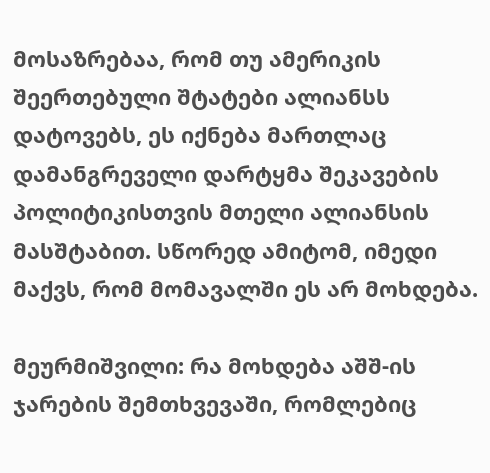მოსაზრებაა, რომ თუ ამერიკის შეერთებული შტატები ალიანსს დატოვებს, ეს იქნება მართლაც დამანგრეველი დარტყმა შეკავების პოლიტიკისთვის მთელი ალიანსის მასშტაბით. სწორედ ამიტომ, იმედი მაქვს, რომ მომავალში ეს არ მოხდება.

მეურმიშვილი: რა მოხდება აშშ-ის ჯარების შემთხვევაში, რომლებიც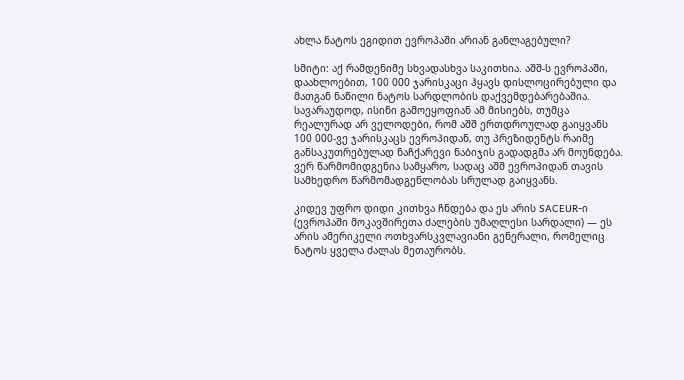ახლა ნატოს ეგიდით ევროპაში არიან განლაგებული?

სმიტი: აქ რამდენიმე სხვადასხვა საკითხია. აშშ-ს ევროპაში, დაახლოებით, 100 000 ჯარისკაცი ჰყავს დისლოცირებული და მათგან ნაწილი ნატოს სარდლობის დაქვემდებარებაშია. სავარაუდოდ, ისინი გამოეყოფიან ამ მისიებს, თუმცა რეალურად არ ველოდები, რომ აშშ ერთდროულად გაიყვანს 100 000-ვე ჯარისკაცს ევროპიდან, თუ პრეზიდენტს რაიმე განსაკუთრებულად ნაჩქარევი ნაბიჯის გადადგმა არ მოუნდება. ვერ წარმომიდგენია სამყარო, სადაც აშშ ევროპიდან თავის სამხედრო წარმომადგენლობას სრულად გაიყვანს.

კიდევ უფრო დიდი კითხვა ჩნდება და ეს არის SACEUR-ი (ევროპაში მოკავშირეთა ძალების უმაღლესი სარდალი) — ეს არის ამერიკელი ოთხვარსკვლავიანი გენერალი, რომელიც ნატოს ყველა ძალას მეთაურობს.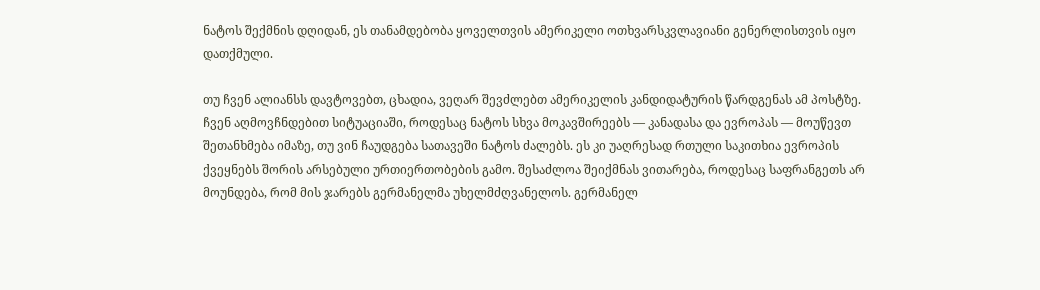ნატოს შექმნის დღიდან, ეს თანამდებობა ყოველთვის ამერიკელი ოთხვარსკვლავიანი გენერლისთვის იყო დათქმული.

თუ ჩვენ ალიანსს დავტოვებთ, ცხადია, ვეღარ შევძლებთ ამერიკელის კანდიდატურის წარდგენას ამ პოსტზე. ჩვენ აღმოვჩნდებით სიტუაციაში, როდესაც ნატოს სხვა მოკავშირეებს — კანადასა და ევროპას — მოუწევთ შეთანხმება იმაზე, თუ ვინ ჩაუდგება სათავეში ნატოს ძალებს. ეს კი უაღრესად რთული საკითხია ევროპის ქვეყნებს შორის არსებული ურთიერთობების გამო. შესაძლოა შეიქმნას ვითარება, როდესაც საფრანგეთს არ მოუნდება, რომ მის ჯარებს გერმანელმა უხელმძღვანელოს. გერმანელ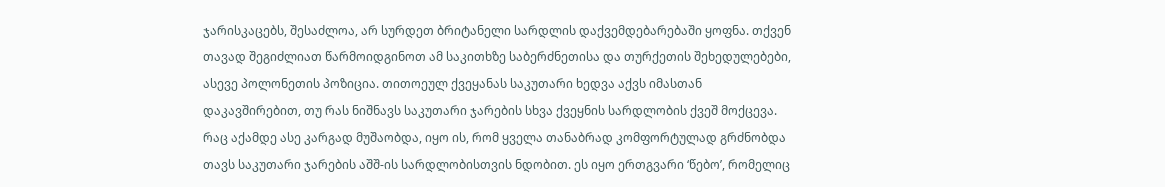ჯარისკაცებს, შესაძლოა, არ სურდეთ ბრიტანელი სარდლის დაქვემდებარებაში ყოფნა. თქვენ თავად შეგიძლიათ წარმოიდგინოთ ამ საკითხზე საბერძნეთისა და თურქეთის შეხედულებები, ასევე პოლონეთის პოზიცია. თითოეულ ქვეყანას საკუთარი ხედვა აქვს იმასთან დაკავშირებით, თუ რას ნიშნავს საკუთარი ჯარების სხვა ქვეყნის სარდლობის ქვეშ მოქცევა. რაც აქამდე ასე კარგად მუშაობდა, იყო ის, რომ ყველა თანაბრად კომფორტულად გრძნობდა თავს საკუთარი ჯარების აშშ-ის სარდლობისთვის ნდობით. ეს იყო ერთგვარი ‘წებო’, რომელიც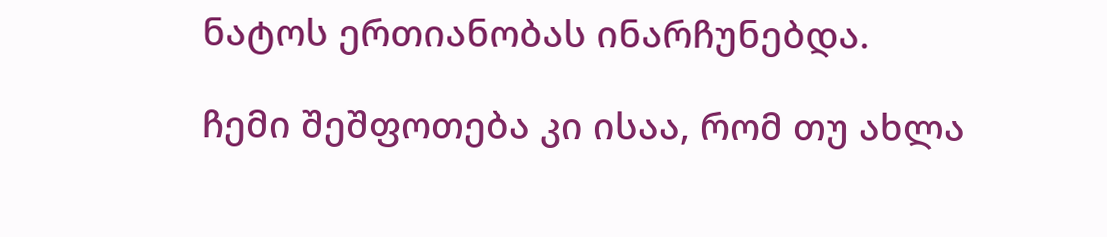ნატოს ერთიანობას ინარჩუნებდა.

ჩემი შეშფოთება კი ისაა, რომ თუ ახლა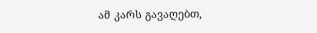ამ კარს გავაღებთ,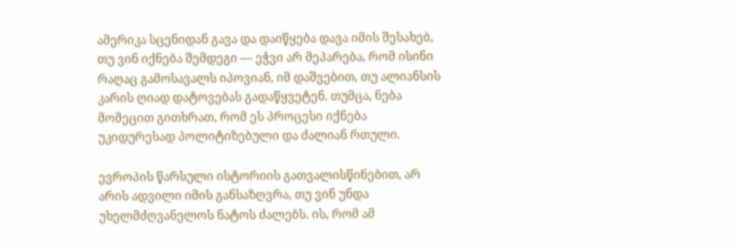ამერიკა სცენიდან გავა და დაიწყება დავა იმის შესახებ, თუ ვინ იქნება შემდეგი — ეჭვი არ მეპარება, რომ ისინი რაღაც გამოსავალს იპოვიან, იმ დაშვებით, თუ ალიანსის კარის ღიად დატოვებას გადაწყვეტენ. თუმცა, ნება მომეცით გითხრათ, რომ ეს პროცესი იქნება უკიდურესად პოლიტიზებული და ძალიან რთული.

ევროპის წარსული ისტორიის გათვალისწინებით, არ არის ადვილი იმის განსაზღვრა, თუ ვინ უნდა უხელმძღვანელოს ნატოს ძალებს. ის, რომ ამ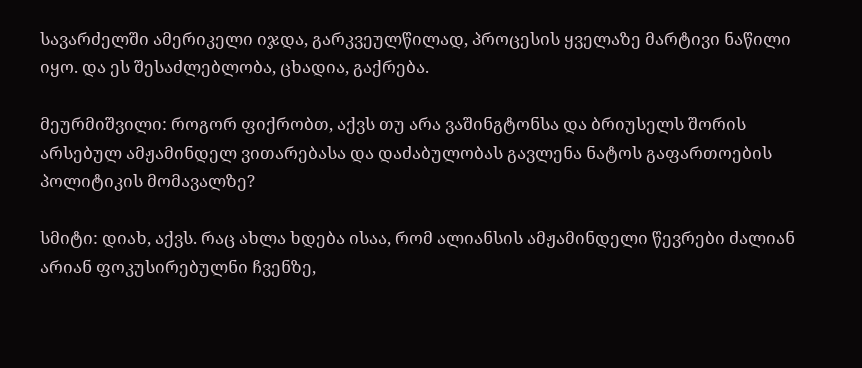სავარძელში ამერიკელი იჯდა, გარკვეულწილად, პროცესის ყველაზე მარტივი ნაწილი იყო. და ეს შესაძლებლობა, ცხადია, გაქრება.

მეურმიშვილი: როგორ ფიქრობთ, აქვს თუ არა ვაშინგტონსა და ბრიუსელს შორის არსებულ ამჟამინდელ ვითარებასა და დაძაბულობას გავლენა ნატოს გაფართოების პოლიტიკის მომავალზე?

სმიტი: დიახ, აქვს. რაც ახლა ხდება ისაა, რომ ალიანსის ამჟამინდელი წევრები ძალიან არიან ფოკუსირებულნი ჩვენზე,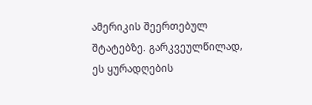ამერიკის შეერთებულ შტატებზე. გარკვეულწილად, ეს ყურადღების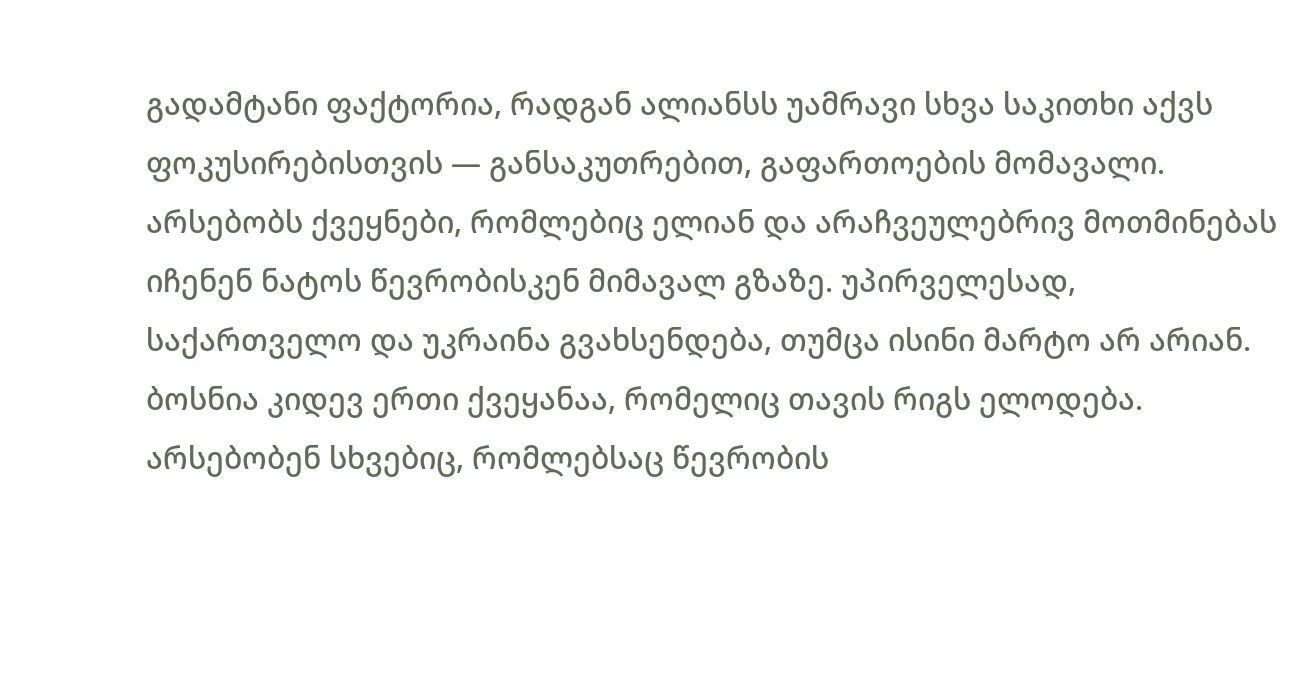გადამტანი ფაქტორია, რადგან ალიანსს უამრავი სხვა საკითხი აქვს ფოკუსირებისთვის — განსაკუთრებით, გაფართოების მომავალი. არსებობს ქვეყნები, რომლებიც ელიან და არაჩვეულებრივ მოთმინებას იჩენენ ნატოს წევრობისკენ მიმავალ გზაზე. უპირველესად, საქართველო და უკრაინა გვახსენდება, თუმცა ისინი მარტო არ არიან. ბოსნია კიდევ ერთი ქვეყანაა, რომელიც თავის რიგს ელოდება. არსებობენ სხვებიც, რომლებსაც წევრობის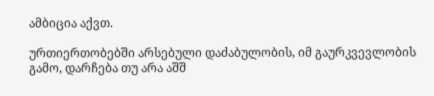ამბიცია აქვთ.

ურთიერთობებში არსებული დაძაბულობის, იმ გაურკვევლობის გამო, დარჩება თუ არა აშშ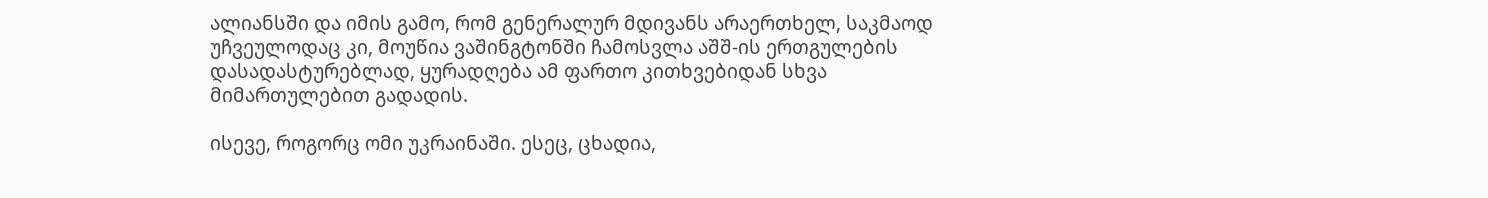ალიანსში და იმის გამო, რომ გენერალურ მდივანს არაერთხელ, საკმაოდ უჩვეულოდაც კი, მოუწია ვაშინგტონში ჩამოსვლა აშშ-ის ერთგულების დასადასტურებლად, ყურადღება ამ ფართო კითხვებიდან სხვა მიმართულებით გადადის.

ისევე, როგორც ომი უკრაინაში. ესეც, ცხადია,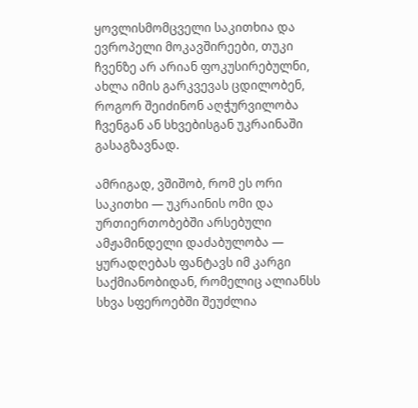ყოვლისმომცველი საკითხია და ევროპელი მოკავშირეები, თუკი ჩვენზე არ არიან ფოკუსირებულნი, ახლა იმის გარკვევას ცდილობენ, როგორ შეიძინონ აღჭურვილობა ჩვენგან ან სხვებისგან უკრაინაში გასაგზავნად.

ამრიგად, ვშიშობ, რომ ეს ორი საკითხი — უკრაინის ომი და ურთიერთობებში არსებული ამჟამინდელი დაძაბულობა — ყურადღებას ფანტავს იმ კარგი საქმიანობიდან, რომელიც ალიანსს სხვა სფეროებში შეუძლია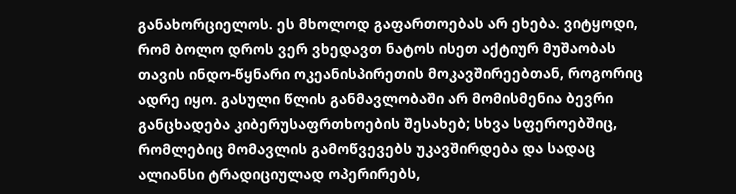განახორციელოს. ეს მხოლოდ გაფართოებას არ ეხება. ვიტყოდი, რომ ბოლო დროს ვერ ვხედავთ ნატოს ისეთ აქტიურ მუშაობას თავის ინდო-წყნარი ოკეანისპირეთის მოკავშირეებთან, როგორიც ადრე იყო. გასული წლის განმავლობაში არ მომისმენია ბევრი განცხადება კიბერუსაფრთხოების შესახებ; სხვა სფეროებშიც, რომლებიც მომავლის გამოწვევებს უკავშირდება და სადაც ალიანსი ტრადიციულად ოპერირებს,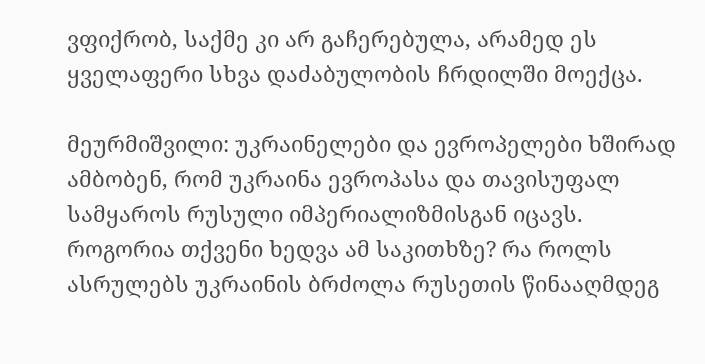ვფიქრობ, საქმე კი არ გაჩერებულა, არამედ ეს ყველაფერი სხვა დაძაბულობის ჩრდილში მოექცა.

მეურმიშვილი: უკრაინელები და ევროპელები ხშირად ამბობენ, რომ უკრაინა ევროპასა და თავისუფალ სამყაროს რუსული იმპერიალიზმისგან იცავს. როგორია თქვენი ხედვა ამ საკითხზე? რა როლს ასრულებს უკრაინის ბრძოლა რუსეთის წინააღმდეგ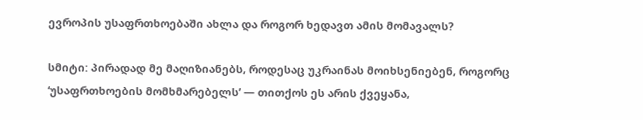ევროპის უსაფრთხოებაში ახლა და როგორ ხედავთ ამის მომავალს?

სმიტი: პირადად მე მაღიზიანებს, როდესაც უკრაინას მოიხსენიებენ, როგორც ‘უსაფრთხოების მომხმარებელს’ — თითქოს ეს არის ქვეყანა,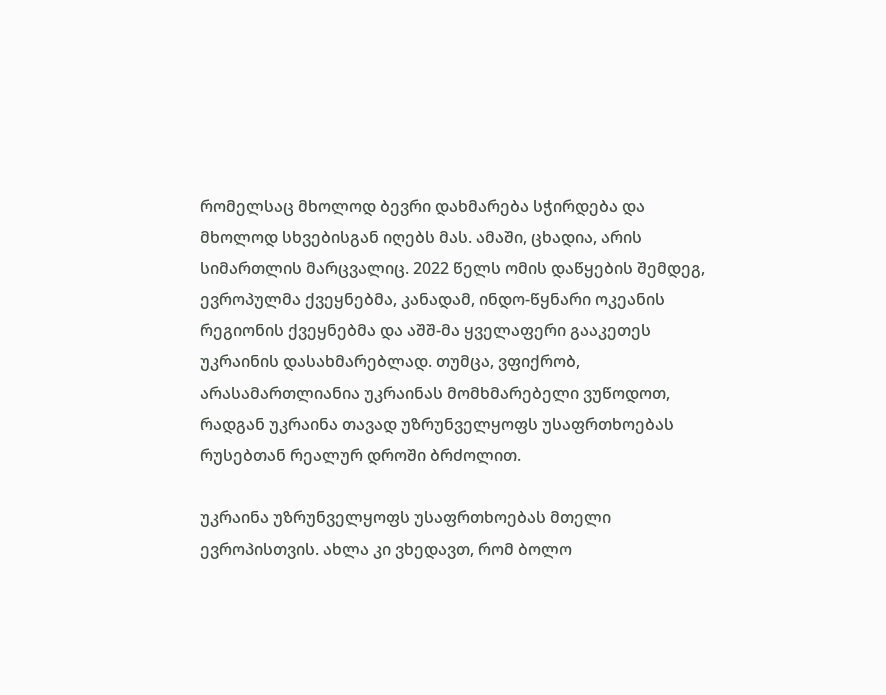რომელსაც მხოლოდ ბევრი დახმარება სჭირდება და მხოლოდ სხვებისგან იღებს მას. ამაში, ცხადია, არის სიმართლის მარცვალიც. 2022 წელს ომის დაწყების შემდეგ, ევროპულმა ქვეყნებმა, კანადამ, ინდო-წყნარი ოკეანის რეგიონის ქვეყნებმა და აშშ-მა ყველაფერი გააკეთეს უკრაინის დასახმარებლად. თუმცა, ვფიქრობ, არასამართლიანია უკრაინას მომხმარებელი ვუწოდოთ, რადგან უკრაინა თავად უზრუნველყოფს უსაფრთხოებას რუსებთან რეალურ დროში ბრძოლით.

უკრაინა უზრუნველყოფს უსაფრთხოებას მთელი ევროპისთვის. ახლა კი ვხედავთ, რომ ბოლო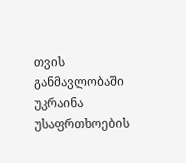თვის განმავლობაში უკრაინა უსაფრთხოების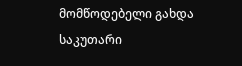მომწოდებელი გახდა საკუთარი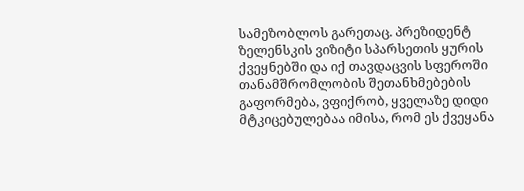სამეზობლოს გარეთაც. პრეზიდენტ ზელენსკის ვიზიტი სპარსეთის ყურის ქვეყნებში და იქ თავდაცვის სფეროში თანამშრომლობის შეთანხმებების გაფორმება, ვფიქრობ, ყველაზე დიდი მტკიცებულებაა იმისა, რომ ეს ქვეყანა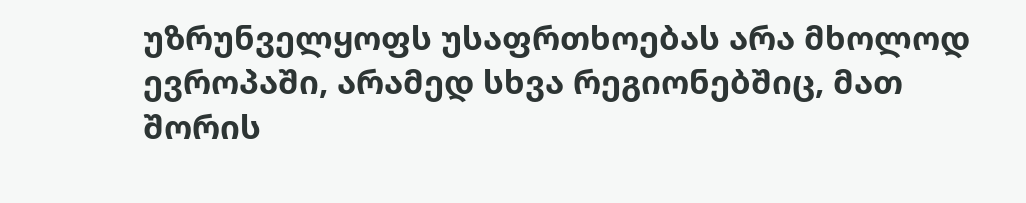უზრუნველყოფს უსაფრთხოებას არა მხოლოდ ევროპაში, არამედ სხვა რეგიონებშიც, მათ შორის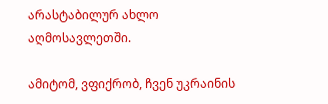არასტაბილურ ახლო აღმოსავლეთში.

ამიტომ, ვფიქრობ, ჩვენ უკრაინის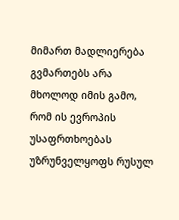მიმართ მადლიერება გვმართებს არა მხოლოდ იმის გამო, რომ ის ევროპის უსაფრთხოებას უზრუნველყოფს რუსულ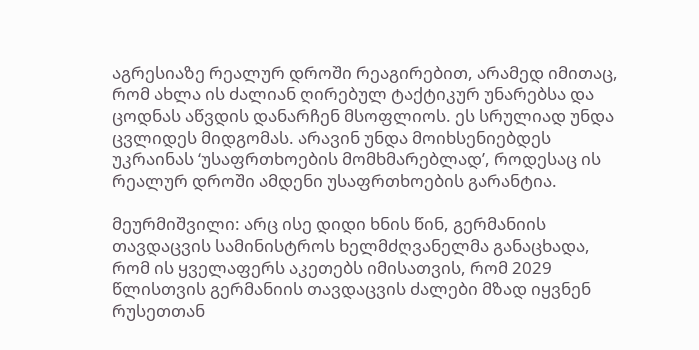აგრესიაზე რეალურ დროში რეაგირებით, არამედ იმითაც, რომ ახლა ის ძალიან ღირებულ ტაქტიკურ უნარებსა და ცოდნას აწვდის დანარჩენ მსოფლიოს. ეს სრულიად უნდა ცვლიდეს მიდგომას. არავინ უნდა მოიხსენიებდეს უკრაინას ‘უსაფრთხოების მომხმარებლად’, როდესაც ის რეალურ დროში ამდენი უსაფრთხოების გარანტია.

მეურმიშვილი: არც ისე დიდი ხნის წინ, გერმანიის თავდაცვის სამინისტროს ხელმძღვანელმა განაცხადა, რომ ის ყველაფერს აკეთებს იმისათვის, რომ 2029 წლისთვის გერმანიის თავდაცვის ძალები მზად იყვნენ რუსეთთან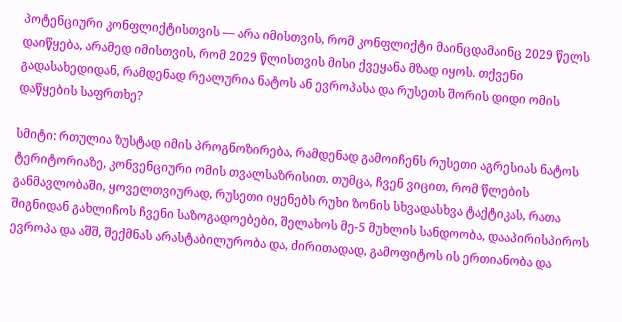პოტენციური კონფლიქტისთვის — არა იმისთვის, რომ კონფლიქტი მაინცდამაინც 2029 წელს დაიწყება, არამედ იმისთვის, რომ 2029 წლისთვის მისი ქვეყანა მზად იყოს. თქვენი გადასახედიდან, რამდენად რეალურია ნატოს ან ევროპასა და რუსეთს შორის დიდი ომის დაწყების საფრთხე?

სმიტი: რთულია ზუსტად იმის პროგნოზირება, რამდენად გამოიჩენს რუსეთი აგრესიას ნატოს ტერიტორიაზე, კონვენციური ომის თვალსაზრისით. თუმცა, ჩვენ ვიცით, რომ წლების განმავლობაში, ყოველთვიურად, რუსეთი იყენებს რუხი ზონის სხვადასხვა ტაქტიკას, რათა შიგნიდან გახლიჩოს ჩვენი საზოგადოებები, შელახოს მე-5 მუხლის სანდოობა, დააპირისპიროს ევროპა და აშშ, შექმნას არასტაბილურობა და, ძირითადად, გამოფიტოს ის ერთიანობა და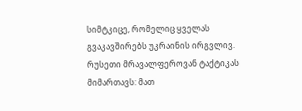სიმტკიცე, რომელიც ყველას გვაკავშირებს უკრაინის ირგვლივ. რუსეთი მრავალფეროვან ტაქტიკას მიმართავს: მათ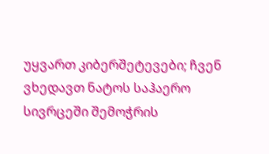უყვართ კიბერშეტევები; ჩვენ ვხედავთ ნატოს საჰაერო სივრცეში შემოჭრის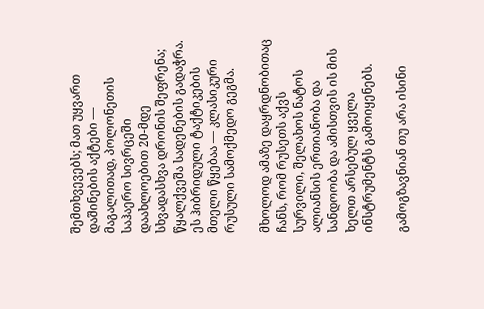შემთხვევებს; მათ უყვართ დაშინების აქტები — მაგალითად, პოლონეთის საჰაერო სივრცეში დაახლოებით 20-მდე სხვადასხვა დრონის შეფრენა; წყალქვეშა სადენების გადაჭრა. ეს ჰიბრიდული ტაქტიკების მთელი წყებაა — კლასიკური რუსული სამოქმედო გეგმა.

მხოლოდ ამაზე დაყრდნობითაც ჩანს, რომ რუსეთს აქვს სურვილი, შელახოს ნატოს ალიანსის ერთიანობა და სანდოობა და ამისთვის ის მის ხელთ არსებულ ყველა ინსტრუმენტს გამოიყენებს.

გამოგზავნიან თუ არა ისინი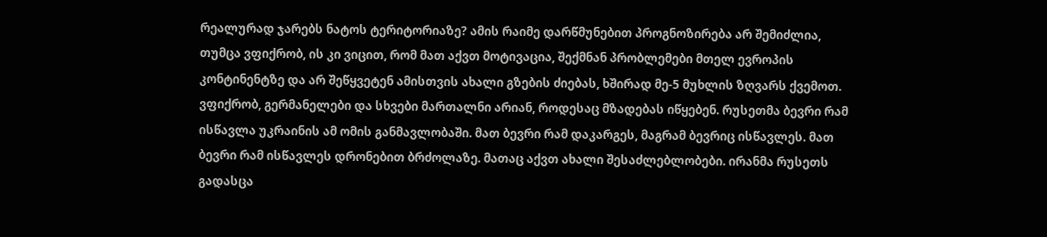რეალურად ჯარებს ნატოს ტერიტორიაზე? ამის რაიმე დარწმუნებით პროგნოზირება არ შემიძლია, თუმცა ვფიქრობ, ის კი ვიცით, რომ მათ აქვთ მოტივაცია, შექმნან პრობლემები მთელ ევროპის კონტინენტზე და არ შეწყვეტენ ამისთვის ახალი გზების ძიებას, ხშირად მე-5 მუხლის ზღვარს ქვემოთ. ვფიქრობ, გერმანელები და სხვები მართალნი არიან, როდესაც მზადებას იწყებენ. რუსეთმა ბევრი რამ ისწავლა უკრაინის ამ ომის განმავლობაში. მათ ბევრი რამ დაკარგეს, მაგრამ ბევრიც ისწავლეს. მათ ბევრი რამ ისწავლეს დრონებით ბრძოლაზე. მათაც აქვთ ახალი შესაძლებლობები. ირანმა რუსეთს გადასცა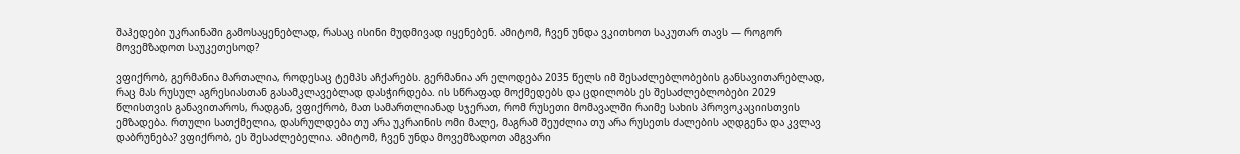შაჰედები უკრაინაში გამოსაყენებლად, რასაც ისინი მუდმივად იყენებენ. ამიტომ, ჩვენ უნდა ვკითხოთ საკუთარ თავს — როგორ მოვემზადოთ საუკეთესოდ?

ვფიქრობ, გერმანია მართალია, როდესაც ტემპს აჩქარებს. გერმანია არ ელოდება 2035 წელს იმ შესაძლებლობების განსავითარებლად, რაც მას რუსულ აგრესიასთან გასამკლავებლად დასჭირდება. ის სწრაფად მოქმედებს და ცდილობს ეს შესაძლებლობები 2029 წლისთვის განავითაროს, რადგან, ვფიქრობ, მათ სამართლიანად სჯერათ, რომ რუსეთი მომავალში რაიმე სახის პროვოკაციისთვის ემზადება. რთული სათქმელია, დასრულდება თუ არა უკრაინის ომი მალე, მაგრამ შეუძლია თუ არა რუსეთს ძალების აღდგენა და კვლავ დაბრუნება? ვფიქრობ, ეს შესაძლებელია. ამიტომ, ჩვენ უნდა მოვემზადოთ ამგვარი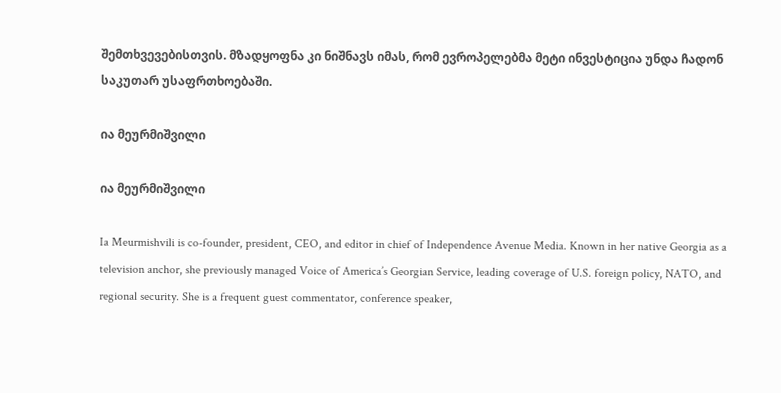შემთხვევებისთვის. მზადყოფნა კი ნიშნავს იმას, რომ ევროპელებმა მეტი ინვესტიცია უნდა ჩადონ საკუთარ უსაფრთხოებაში.

ია მეურმიშვილი

ია მეურმიშვილი

Ia Meurmishvili is co-founder, president, CEO, and editor in chief of Independence Avenue Media. Known in her native Georgia as a television anchor, she previously managed Voice of America’s Georgian Service, leading coverage of U.S. foreign policy, NATO, and regional security. She is a frequent guest commentator, conference speaker,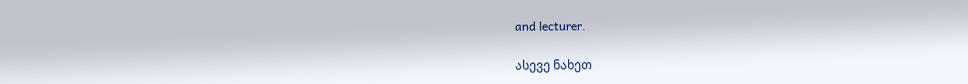and lecturer.

ასევე ნახეთ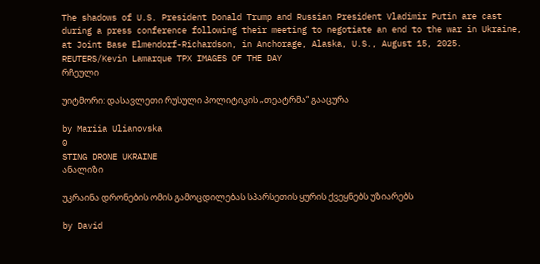The shadows of U.S. President Donald Trump and Russian President Vladimir Putin are cast during a press conference following their meeting to negotiate an end to the war in Ukraine, at Joint Base Elmendorf-Richardson, in Anchorage, Alaska, U.S., August 15, 2025. REUTERS/Kevin Lamarque TPX IMAGES OF THE DAY
რჩეული

უიტმორი: დასავლეთი რუსული პოლიტიკის „თეატრმა“ გააცურა

by Mariia Ulianovska
0
STING DRONE UKRAINE
ანალიზი

უკრაინა დრონების ომის გამოცდილებას სპარსეთის ყურის ქვეყნებს უზიარებს

by David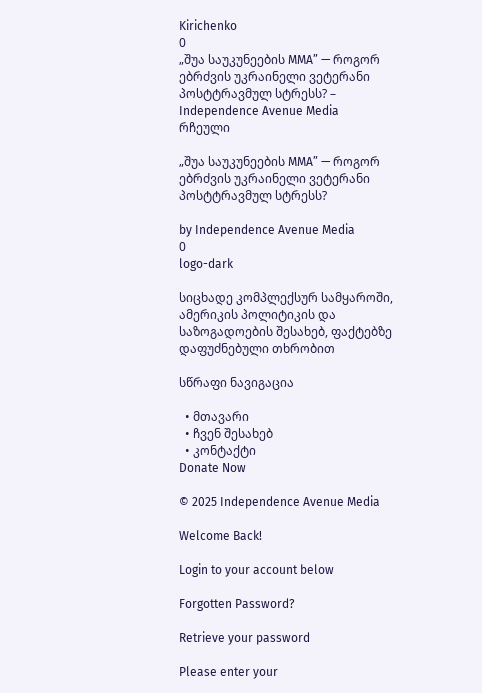Kirichenko
0
„შუა საუკუნეების MMA” — როგორ ებრძვის უკრაინელი ვეტერანი პოსტტრავმულ სტრესს? – Independence Avenue Media
რჩეული

„შუა საუკუნეების MMA” — როგორ ებრძვის უკრაინელი ვეტერანი პოსტტრავმულ სტრესს?

by Independence Avenue Media
0
logo-dark

სიცხადე კომპლექსურ სამყაროში, ამერიკის პოლიტიკის და საზოგადოების შესახებ, ფაქტებზე დაფუძნებული თხრობით

სწრაფი ნავიგაცია

  • მთავარი
  • ჩვენ შესახებ
  • კონტაქტი
Donate Now

© 2025 Independence Avenue Media

Welcome Back!

Login to your account below

Forgotten Password?

Retrieve your password

Please enter your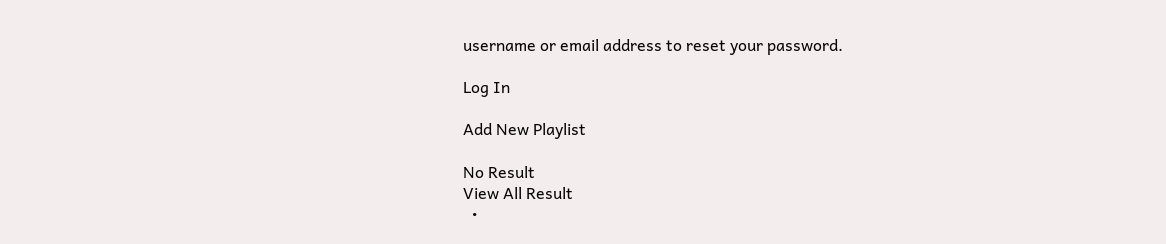username or email address to reset your password.

Log In

Add New Playlist

No Result
View All Result
  •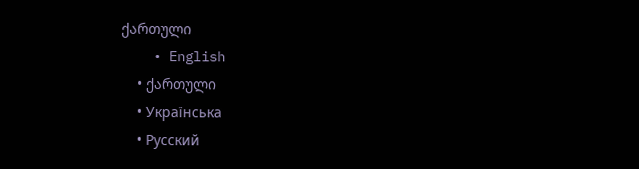ქართული
    • English
    • ქართული
    • Українська
    • Русский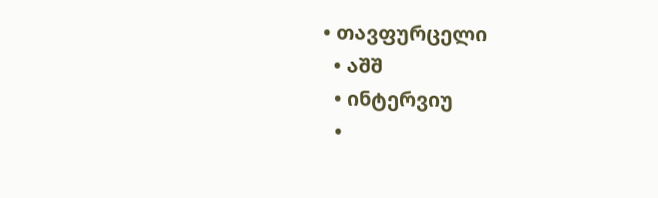• თავფურცელი
  • აშშ
  • ინტერვიუ
  •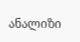ანალიზი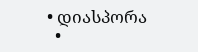• დიასპორა
  •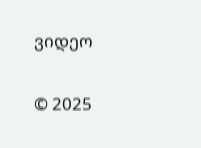ვიდეო

© 2025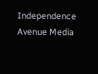Independence Avenue Media